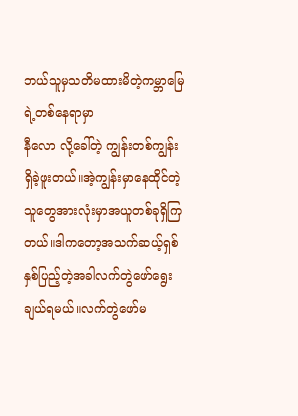ဘယ်သူမှသတိမထားမိတဲ့ကမ္ဘာမြေရဲ့တစ်နေရာမှာ
နီလော လို့ခေါ်တဲ့ ကျွန်းတစ်ကျွန်းရှိခဲ့ဖူးတယ်။အဲ့ကျွန်းမှာနေထိုင်တဲ့သူတွေအားလုံးမှာအယူတစ်ခုရှိကြတယ်။ဒါကတော့အသက်ဆယ့်ရှစ်နှစ်ပြည့်တဲ့အခါလက်တွဲဖော်ရွေးချယ်ရမယ်။လက်တွဲဖော်မ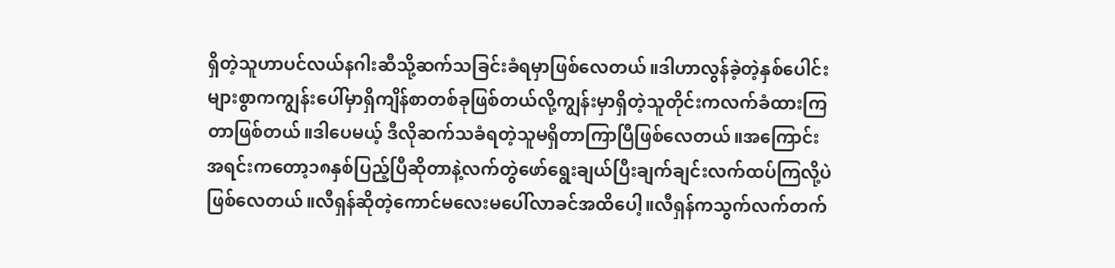ရှိတဲ့သူဟာပင်လယ်နဂါးဆီသို့ဆက်သခြင်းခံရမှာဖြစ်လေတယ်။ဒါဟာလွန်ခဲ့တဲ့နှစ်ပေါင်းများစွာကကျွန်းပေါ်မှာရှိကျိန်စာတစ်ခုဖြစ်တယ်လို့ကျွန်းမှာရှိတဲ့သူတိုင်းကလက်ခံထားကြတာဖြစ်တယ်။ဒါပေမယ့် ဒီလိုဆက်သခံရတဲ့သူမရှိတာကြာပြီဖြစ်လေတယ်။အကြောင်းအရင်းကတော့၁၈နှစ်ပြည့်ပြီဆိုတာနဲ့လက်တွဲဖော်ရွေးချယ်ပြီးချက်ချင်းလက်ထပ်ကြလို့ပဲဖြစ်လေတယ်။လီရှန်ဆိုတဲ့ကောင်မလေးမပေါ်လာခင်အထိပေါ့။လီရှန်ကသွက်လက်တက်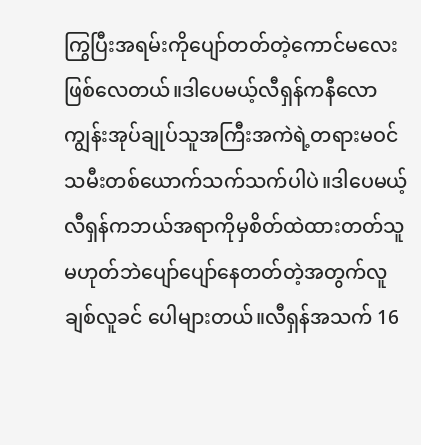ကြွပြီးအရမ်းကိုပျော်တတ်တဲ့ကောင်မလေးဖြစ်လေတယ်။ဒါပေမယ့်လီရှန်ကနီလောကျွန်းအုပ်ချုပ်သူအကြီးအကဲရဲ့တရားမဝင်သမီးတစ်ယောက်သက်သက်ပါပဲ။ဒါပေမယ့်လီရှန်ကဘယ်အရာကိုမှစိတ်ထဲထားတတ်သူမဟုတ်ဘဲပျော်ပျော်နေတတ်တဲ့အတွက်လူချစ်လူခင် ပေါများတယ်။လီရှန်အသက် 16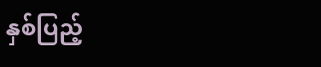နှစ်ပြည့်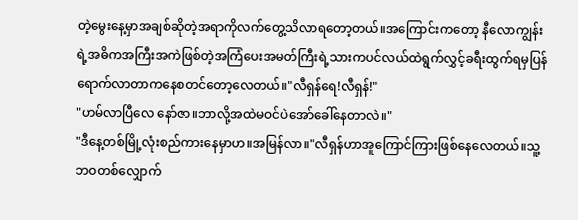တဲ့မွေးနေ့မှာအချစ်ဆိုတဲ့အရာကိုလက်တွေ့သိလာရတော့တယ်။အကြောင်းကတော့ နီလောကျွန်းရဲ့အဓိကအကြီးအကဲဖြစ်တဲ့အကြံပေးအမတ်ကြီးရဲ့သားကပင်လယ်ထဲရွက်လွှင့်ခရီးထွက်ရမှပြန်ရောက်လာတာကနေစတင်တော့လေတယ်။"လီရှန်ရေ!လီရှန်!"
"ဟမ်လာပြီလေ နော်ဇာ။ဘာလို့အထဲမဝင်ပဲအော်ခေါ်နေတာလဲ။"
"ဒီနေ့တစ်မြို့လုံးစည်ကားနေမှာဟ။အမြန်လာ။"လီရှန်ဟာအူကြောင်ကြားဖြစ်နေလေတယ်။သူ့ဘဝတစ်လျှောက်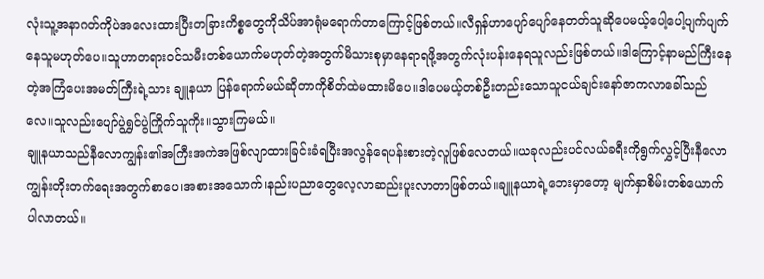လုံးသူ့အနာဂတ်ကိုပဲအလေးထားပြီးတခြားကိစ္စတွေကိုသိပ်အာရုံမရောက်တာကြောင့်ဖြစ်တယ်။လီရှန်ဟာပျော်ပျော်နေတတ်သူဆိုပေမယ့်ပေါ့ပေါ့ပျက်ပျက်နေသူမဟုတ်ပေ။သူဟာတရားဝင်သမီးတစ်ယောက်မဟုတ်တဲ့အတွက်မိသားစုမှာနေရာရဖို့အတွက်လုံးပန်းနေရသူလည်းဖြစ်တယ်။ဒါကြောင့်နာမည်ကြီးနေတဲ့အကြံပေးအမတ်ကြီးရဲ့သား ချူနယာ ပြန်ရောက်မယ်ဆိုတာကိုစိတ်ထဲမထားမိပေ။ဒါပေမယ့်တစ်ဦးတည်းသောသူငယ်ချင်းနော်ဇာကလာခေါ်သည်လေ။သူလည်းပျော်ပွဲရွှင်ပွဲကြိုက်သူကိုး။သွားကြမယ်။
ချူနယာသည်နီလောကျွန်း၏အကြီးအကဲအဖြစ်လျာထားခြင်းခံရပြီးအလွန်ရေပန်းစားတဲ့လူဖြစ်လေတယ်။ယခုလည်းပင်လယ်ခရီးကိုရွက်လွှင့်ပြီးနီလောကျွန်းတိုးတက်ရေးအတွက်စာပေ၊အစားအသောက်၊နည်းပညာတွေလေ့လာဆည်းပူးလာတာဖြစ်တယ်။ချူနယာရဲ့ဘေးမှာတော့ မျက်နှာစိမ်းတစ်ယောက်ပါလာတယ်။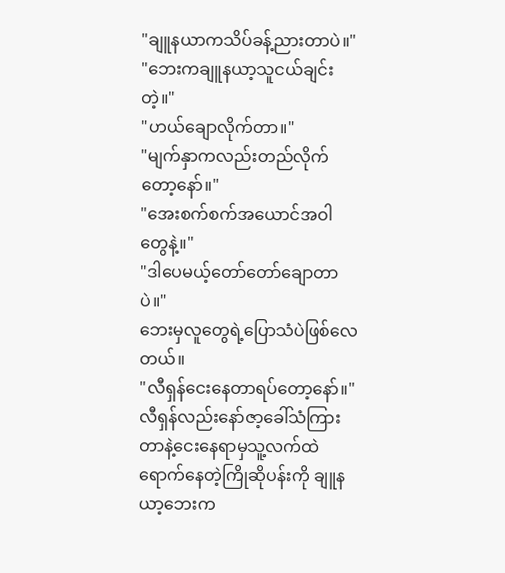"ချူနယာကသိပ်ခန့်ညားတာပဲ။"
"ဘေးကချူနယာ့သူငယ်ချင်းတဲ့။"
"ဟယ်ချောလိုက်တာ။"
"မျက်နှာကလည်းတည်လိုက်တော့နော်။"
"အေးစက်စက်အယောင်အဝါတွေနဲ့။"
"ဒါပေမယ့်တော်တော်ချောတာပဲ။"
ဘေးမှလူတွေရဲ့ပြောသံပဲဖြစ်လေတယ်။
"လီရှန်ငေးနေတာရပ်တော့နော်။"
လီရှန်လည်းနော်ဇာ့ခေါ်သံကြားတာနဲ့ငေးနေရာမှသူ့လက်ထဲရောက်နေတဲ့ကြိုဆိုပန်းကို ချူနယာ့ဘေးက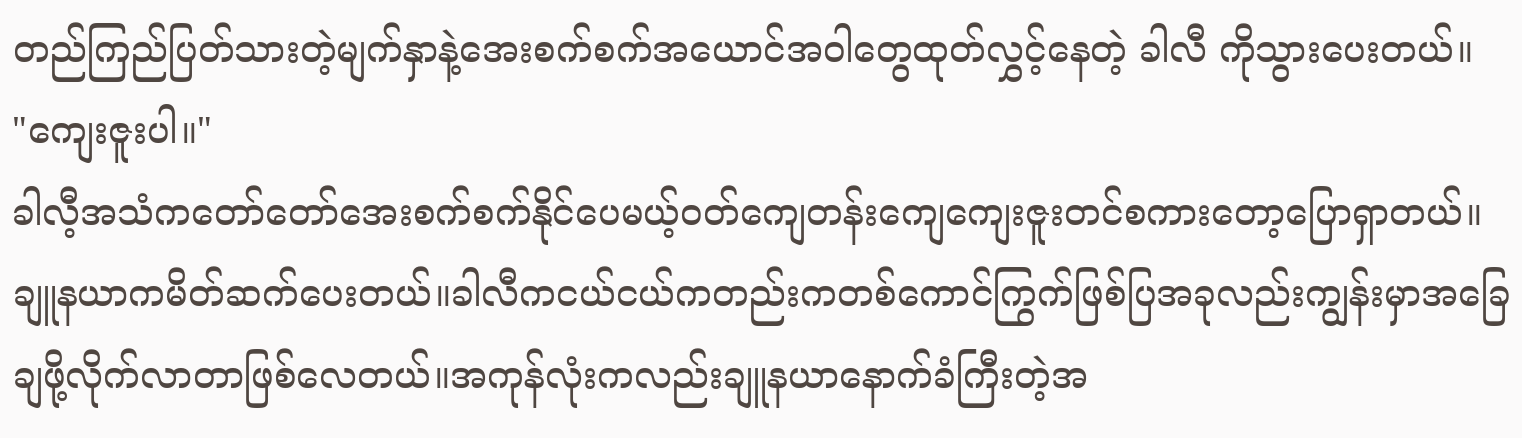တည်ကြည်ပြတ်သားတဲ့မျက်နှာနဲ့အေးစက်စက်အယောင်အဝါတွေထုတ်လွှင့်နေတဲ့ ခါလီ ကိုသွားပေးတယ်။
"ကျေးဇူးပါ။"
ခါလီ့အသံကတော်တော်အေးစက်စက်နိုင်ပေမယ့်ဝတ်ကျေတန်းကျေကျေးဇူးတင်စကားတော့ပြောရှာတယ်။
ချူနယာကမိတ်ဆက်ပေးတယ်။ခါလီကငယ်ငယ်ကတည်းကတစ်ကောင်ကြွက်ဖြစ်ပြအခုလည်းကျွန်းမှာအခြေချဖို့လိုက်လာတာဖြစ်လေတယ်။အကုန်လုံးကလည်းချူနယာနောက်ခံကြီးတဲ့အ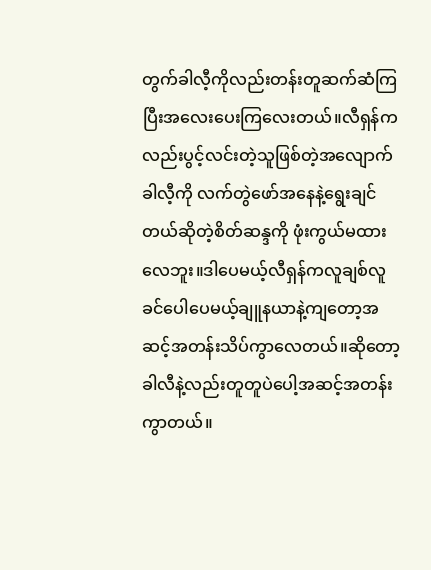တွက်ခါလီ့ကိုလည်းတန်းတူဆက်ဆံကြပြီးအလေးပေးကြလေးတယ်။လီရှန်ကလည်းပွင့်လင်းတဲ့သူဖြစ်တဲ့အလျောက် ခါလီ့ကို လက်တွဲဖော်အနေနဲ့ရွေးချင်တယ်ဆိုတဲ့စိတ်ဆန္ဒကို ဖုံးကွယ်မထားလေဘူး။ဒါပေမယ့်လီရှန်ကလူချစ်လူခင်ပေါပေမယ့်ချူနယာနဲ့ကျတော့အဆင့်အတန်းသိပ်ကွာလေတယ်။ဆိုတော့ခါလီနဲ့လည်းတူတူပဲပေါ့အဆင့်အတန်းကွာတယ်။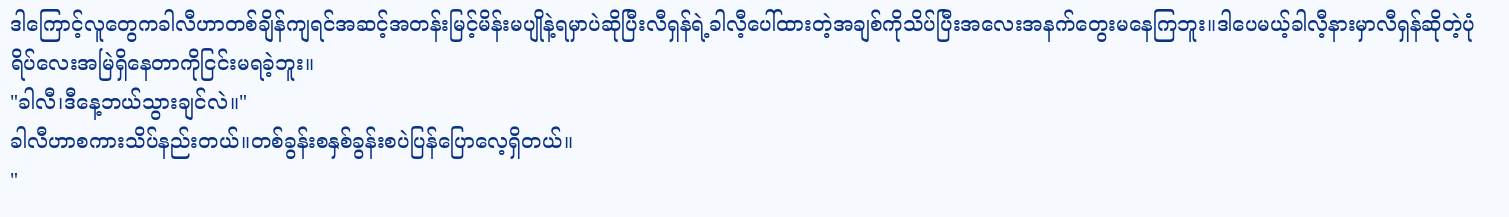ဒါကြောင့်လူတွေကခါလီဟာတစ်ချိန်ကျရင်အဆင့်အတန်းမြင့်မိန်းမပျိုနဲ့ရမှာပဲဆိုပြီးလီရှန်ရဲ့ခါလီ့ပေါ်ထားတဲ့အချစ်ကိုသိပ်ပြီးအလေးအနက်တွေးမနေကြဘူး။ဒါပေမယ့်ခါလီ့နားမှာလီရှန်ဆိုတဲ့ပုံရိပ်လေးအမြဲရှိနေတာကိုငြင်းမရခဲ့ဘူး။
"ခါလီ၊ဒီနေ့ဘယ်သွားချင်လဲ။"
ခါလီဟာစကားသိပ်နည်းတယ်။တစ်ခွန်းစနှစ်ခွန်းစပဲပြန်ပြောလေ့ရှိတယ်။
"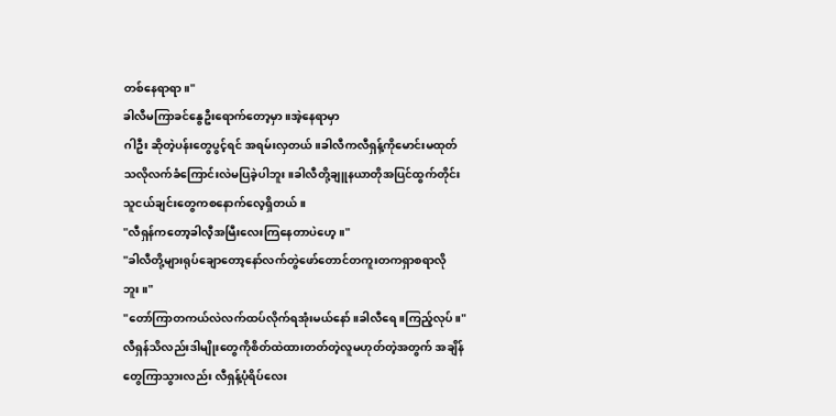တစ်နေရာရာ။"
ခါလီမကြာခင်နွေဦးရောက်တော့မှာ။အဲ့နေရာမှာ
ဂါဦး ဆိုတဲ့ပန်းတွေပွင့်ရင် အရမ်းလှတယ်။ခါလီကလီရှန့်ကိုမောင်းမထုတ်သလိုလက်ခံကြောင်းလဲမပြခဲ့ပါဘူး။ခါလီတို့ချူနယာတိုအပြင်ထွက်တိုင်း သူငယ်ချင်းတွေကစနောက်လေ့ရှိတယ်။
"လီရှန်ကတော့ခါလီ့အမြီးလေးကြနေတာပဲဟေ့။"
"ခါလီတို့များရုပ်ချောတော့နော်လက်တွဲဖော်တောင်တကူးတကရှာစရာလိုဘူး။"
"တော်ကြာတကယ်လဲလက်ထပ်လိုက်ရအုံးမယ်နော်။ခါလီရေ။ကြည့်လုပ်။"
လီရှန်သိလည်းဒါမျိုးတွေကိုစိတ်ထဲထားတတ်တဲ့လူမဟုတ်တဲ့အတွက် အချိန်တွေကြာသွားလည်း လီရှန့်ပုံရိပ်လေး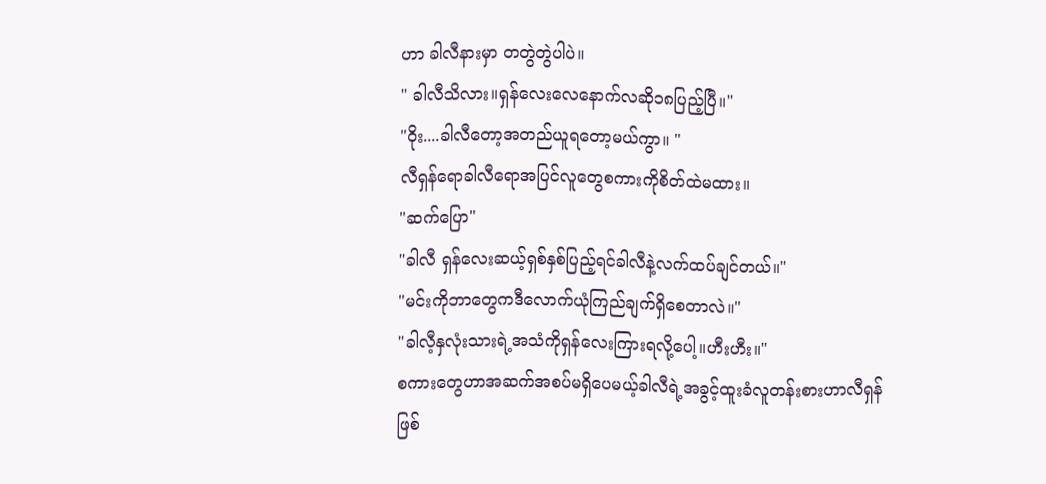ဟာ ခါလီနားမှာ တတွဲတွဲပါပဲ။
" ခါလီသိလား။ရှန်လေးလေနောက်လဆို၁၈ပြည့်ပြီ။"
"ဝိုး....ခါလီတော့အတည်ယူရတော့မယ်ကွာ။ "
လီရှန်ရောခါလီရောအပြင်လူတွေစကားကိုစိတ်ထဲမထား။
"ဆက်ပြော"
"ခါလီ ရှန်လေးဆယ့်ရှစ်နှစ်ပြည့်ရင်ခါလီနဲ့လက်ထပ်ချင်တယ်။"
"မင်းကိုဘာတွေကဒီလောက်ယုံကြည်ချက်ရှိစေတာလဲ။"
"ခါလီ့နှလုံးသားရဲ့အသံကိုရှန်လေးကြားရလို့ပေါ့။ဟီးဟီး။"
စကားတွေဟာအဆက်အစပ်မရှိပေမယ့်ခါလီရဲ့အခွင့်ထူးခံလူတန်းစားဟာလီရှန်ဖြစ်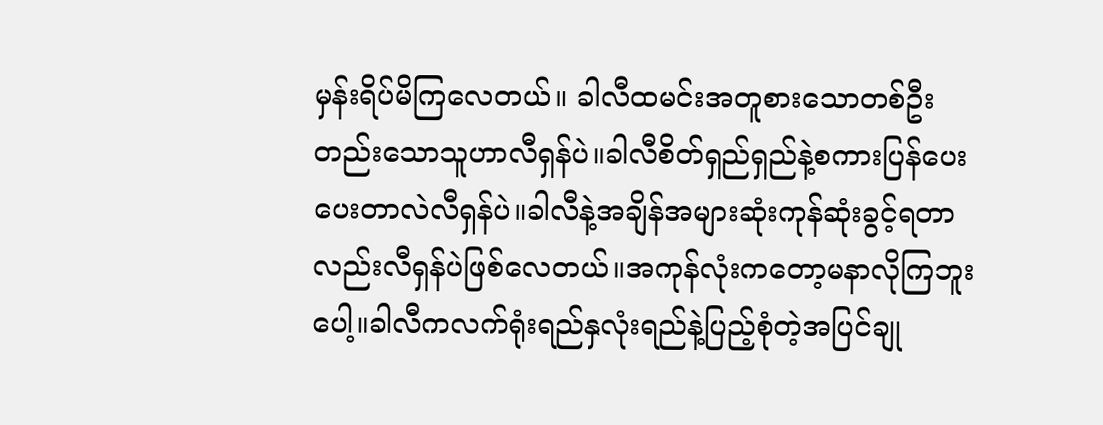မှန်းရိပ်မိကြလေတယ်။ ခါလီထမင်းအတူစားသောတစ်ဦးတည်းသောသူဟာလီရှန်ပဲ။ခါလီစိတ်ရှည်ရှည်နဲ့စကားပြန်ပေးပေးတာလဲလီရှန်ပဲ။ခါလီနဲ့အချိန်အများဆုံးကုန်ဆုံးခွင့်ရတာလည်းလီရှန်ပဲဖြစ်လေတယ်။အကုန်လုံးကတော့မနာလိုကြဘူးပေါ့။ခါလီကလက်ရုံးရည်နှလုံးရည်နဲ့ပြည့်စုံတဲ့အပြင်ချု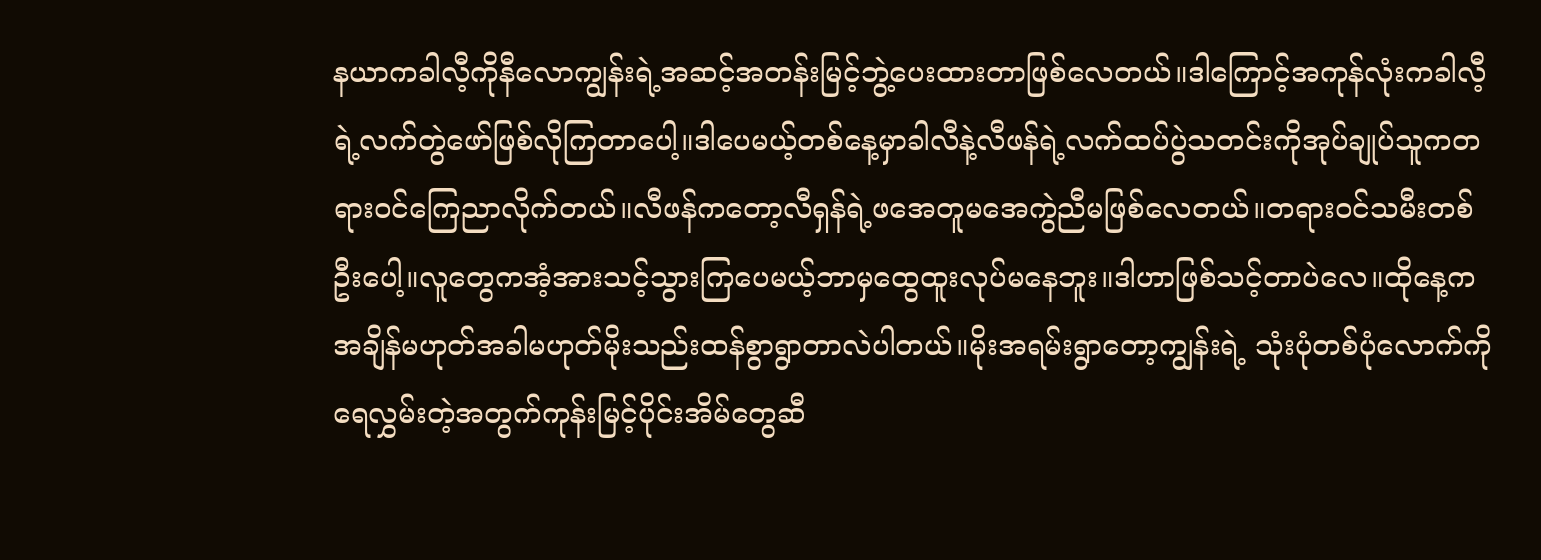နယာကခါလီ့ကိုနီလောကျွန်းရဲ့အဆင့်အတန်းမြင့်ဘွဲ့ပေးထားတာဖြစ်လေတယ်။ဒါကြောင့်အကုန်လုံးကခါလီ့ရဲ့လက်တွဲဖော်ဖြစ်လိုကြတာပေါ့။ဒါပေမယ့်တစ်နေ့မှာခါလီနဲ့လီဖန်ရဲ့လက်ထပ်ပွဲသတင်းကိုအုပ်ချုပ်သူကတရားဝင်ကြေညာလိုက်တယ်။လီဖန်ကတော့လီရှန်ရဲ့ဖအေတူမအေကွဲညီမဖြစ်လေတယ်။တရားဝင်သမီးတစ်ဦးပေါ့။လူတွေကအံ့အားသင့်သွားကြပေမယ့်ဘာမှထွေထူးလုပ်မနေဘူး။ဒါဟာဖြစ်သင့်တာပဲလေ။ထိုနေ့ကအချိန်မဟုတ်အခါမဟုတ်မိုးသည်းထန်စွာရွာတာလဲပါတယ်။မိုးအရမ်းရွာတော့ကျွန်းရဲ့ သုံးပုံတစ်ပုံလောက်ကိုရေလွှမ်းတဲ့အတွက်ကုန်းမြင့်ပိုင်းအိမ်တွေဆီ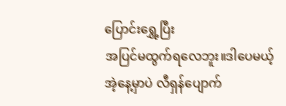ပြောင်းရွှေ့ပြီး
အပြင်မထွက်ရလေဘူး။ဒါပေမယ့် အဲ့နေ့မှာပဲ လီရှန်ပျောက်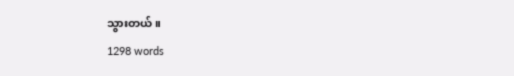သွားတယ်။
1298 words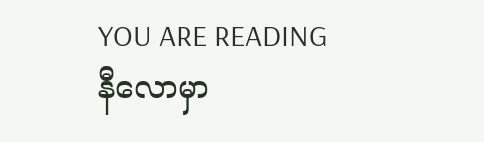YOU ARE READING
နီလောမှာ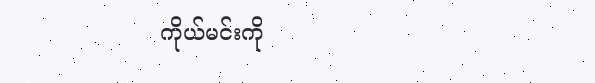ကိုယ်မင်းကို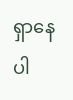ရှာနေပါ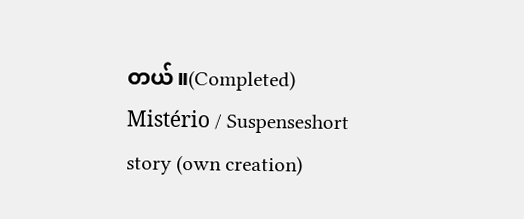တယ်။(Completed)
Mistério / Suspenseshort story (own creation)